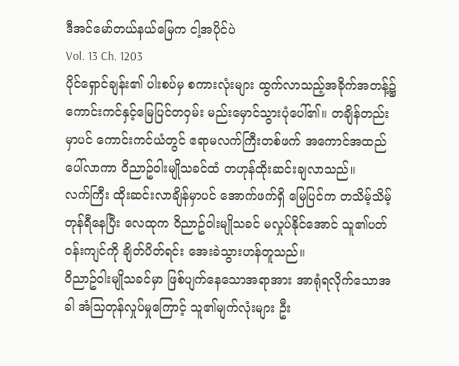ဒီအင်မော်တယ်နယ်မြေက ငါ့အပိုင်ပဲ
Vol. 13 Ch. 1203
ပိုင်ရှောင်ချန်း၏ ပါးစပ်မှ စကားလုံးများ ထွက်လာသည့်အခိုက်အတန့်၌ ကောင်းကင်နှင့်မြေပြင်တဝှမ်း မည်းမှောင်သွားပုံပေါ်၏။ တချိန်တည်းမှာပင် ကောင်းကင်ယံတွင် ဧရာမလက်ကြီးတစ်ဖက် အကောင်အထည်ပေါ်လာကာ ဝိညာဥ်ဝါးမျိုသခင်ထံ တဟုန်ထိုးဆင်းချလာသည်။
လက်ကြီး ထိုးဆင်းလာချိန်မှာပင် အောက်ဖက်ရှိ မြေပြင်က တသိမ့်သိမ့်တုန်ရီနေပြီး လေထုက ဝိညာဥ်ဝါးမျိုသခင် မလှုပ်နိုင်အောင် သူ၏ပတ်ဝန်းကျင်ကို ချိတ်ပိတ်ရင်း အေးခဲသွားဟန်တူသည်။
ဝိညာဥ်ဝါးမျိုသခင်မှာ ဖြစ်ပျက်နေသောအရာအား အာရုံရလိုက်သောအခါ အံသြတုန်လှုပ်မှုကြောင့် သူ၏မျက်လုံးများ ဦး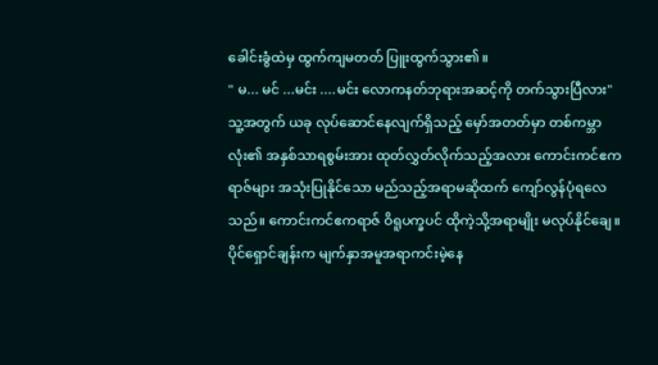ခေါင်းခွံထဲမှ ထွက်ကျမတတ် ပြူးထွက်သွား၏။
" မ... မင် ...မင်း ....မင်း လောကနတ်ဘုရားအဆင့်ကို တက်သွားပြီလား"
သူ့အတွက် ယခု လုပ်ဆောင်နေလျက်ရှိသည့် မှော်အတတ်မှာ တစ်ကမ္ဘာလုံး၏ အနှစ်သာရစွမ်းအား ထုတ်လွှတ်လိုက်သည့်အလား ကောင်းကင်ဧကရာဇ်များ အသုံးပြုနိုင်သော မည်သည့်အရာမဆိုထက် ကျော်လွန်ပုံရလေသည်။ ကောင်းကင်ဧကရာဇ် ဝိရူပက္ခပင် ထိုကဲ့သို့အရာမျိုး မလုပ်နိုင်ချေ။
ပိုင်ရှောင်ချန်းက မျက်နှာအမူအရာကင်းမဲ့နေ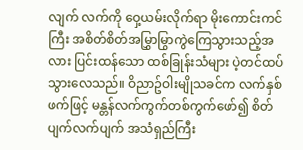လျက် လက်ကို ဝှေ့ယမ်းလိုက်ရာ မိုးကောင်းကင်ကြီး အစိတ်စိတ်အမြွှာမြွာကွဲကြေသွားသည့်အလား ပြင်းထန်သော ထစ်ခြုန်းသံများ ပဲ့တင်ထပ်သွားလေသည်။ ဝိညာဥ်ဝါးမျိုသခင်က လက်နှစ်ဖက်ဖြင့် မန္တန်လက်ကွက်တစ်ကွက်ဖော်၍ စိတ်ပျက်လက်ပျက် အသံရှည်ကြီး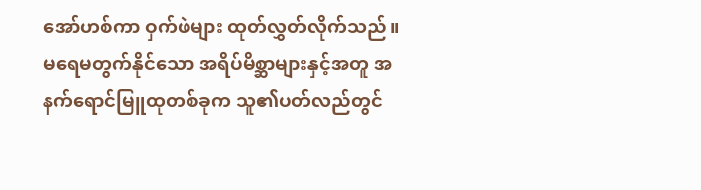အော်ဟစ်ကာ ဝှက်ဖဲများ ထုတ်လွှတ်လိုက်သည်။ မရေမတွက်နိုင်သော အရိပ်မိစ္ဆာများနှင့်အတူ အနက်ရောင်မြူထုတစ်ခုက သူ၏ပတ်လည်တွင်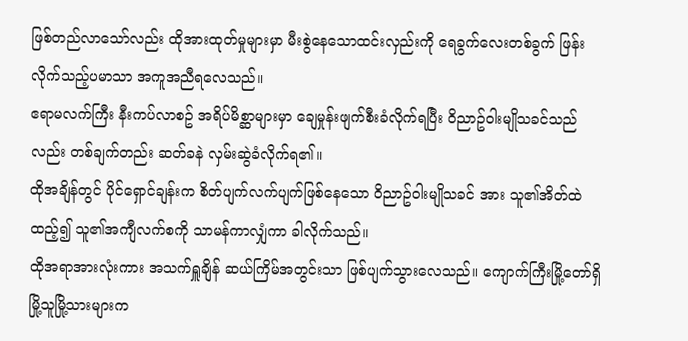ဖြစ်တည်လာသော်လည်း ထိုအားထုတ်မှုများမှာ မီးစွဲနေသောထင်းလှည်းကို ရေခွက်လေးတစ်ခွက် ဖြန်းလိုက်သည့်ပမာသာ အကူအညီရလေသည်။
ဧရာမလက်ကြီး နီးကပ်လာစဥ် အရိပ်မိစ္ဆာများမှာ ချေမှုန်းဖျက်စီးခံလိုက်ရပြီး ဝိညာဥ်ဝါးမျိုသခင်သည်လည်း တစ်ချက်တည်း ဆတ်ခနဲ လှမ်းဆွဲခံလိုက်ရ၏။
ထိုအချိန်တွင် ပိုင်ရှောင်ချန်းက စိတ်ပျက်လက်ပျက်ဖြစ်နေသော ဝိညာဥ်ဝါးမျိုသခင် အား သူ၏အိတ်ထဲ ထည့်၍ သူ၏အကျီလက်စကို သာမန်ကာလျှံကာ ခါလိုက်သည်။
ထိုအရာအားလုံးကား အသက်ရှူချိန် ဆယ်ကြိမ်အတွင်းသာ ဖြစ်ပျက်သွားလေသည်။ ကျောက်ကြီးမြို့တော်ရှိ မြို့သူမြို့သားများက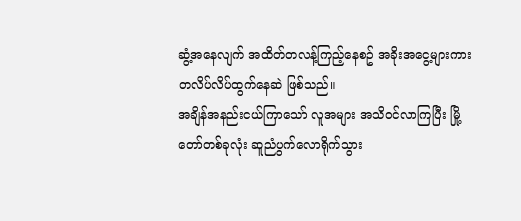ဆွံ့အနေလျက် အထိတ်တလန့်ကြည့်နေစဥ် အခိုးအငွေ့များကား တလိပ်လိပ်ထွက်နေဆဲ ဖြစ်သည်။
အချိန်အနည်းငယ်ကြာသော် လူအများ အသိဝင်လာကြပြီး မြို့တော်တစ်ခုလုံး ဆူညံပွက်လောရိုက်သွား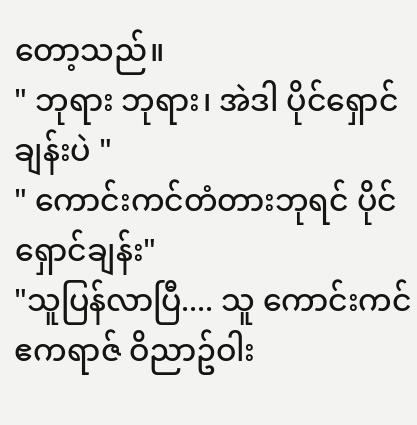တော့သည်။
" ဘုရား ဘုရား၊ အဲဒါ ပိုင်ရှောင်ချန်းပဲ "
" ကောင်းကင်တံတားဘုရင် ပိုင်ရှောင်ချန်း"
"သူပြန်လာပြီ.... သူ ကောင်းကင်ဧကရာဇ် ဝိညာဥ်ဝါး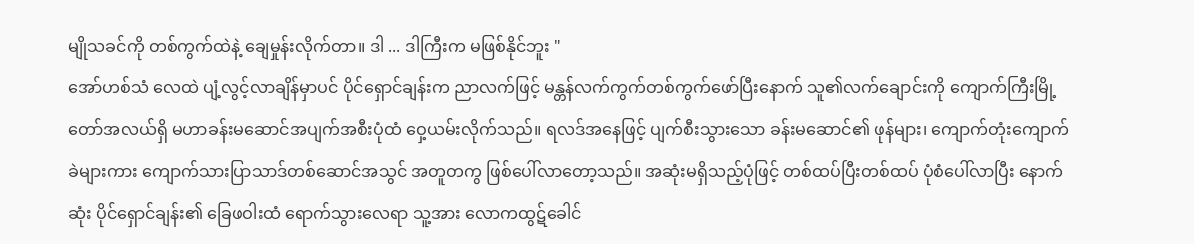မျိုသခင်ကို တစ်ကွက်ထဲနဲ့ ချေမှုန်းလိုက်တာ။ ဒါ ... ဒါကြီးက မဖြစ်နိုင်ဘူး "
အော်ဟစ်သံ လေထဲ ပျံ့လွင့်လာချိန်မှာပင် ပိုင်ရှောင်ချန်းက ညာလက်ဖြင့် မန္တန်လက်ကွက်တစ်ကွက်ဖော်ပြီးနောက် သူ၏လက်ချောင်းကို ကျောက်ကြီးမြို့တော်အလယ်ရှိ မဟာခန်းမဆောင်အပျက်အစီးပုံထံ ဝှေ့ယမ်းလိုက်သည်။ ရလဒ်အနေဖြင့် ပျက်စီးသွားသော ခန်းမဆောင်၏ ဖုန်များ၊ ကျောက်တုံးကျောက်ခဲများကား ကျောက်သားပြာသာဒ်တစ်ဆောင်အသွင် အတူတကွ ဖြစ်ပေါ်လာတော့သည်။ အဆုံးမရှိသည့်ပုံဖြင့် တစ်ထပ်ပြီးတစ်ထပ် ပုံစံပေါ်လာပြီး နောက်ဆုံး ပိုင်ရှောင်ချန်း၏ ခြေဖဝါးထံ ရောက်သွားလေရာ သူ့အား လောကထွဋ်ခေါင်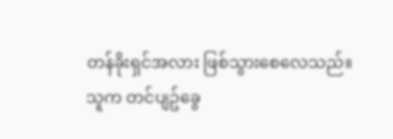တန်ခိုးရှင်အလား ဖြစ်သွားစေလေသည်။
သူက တင်ပျဥ်ခွေ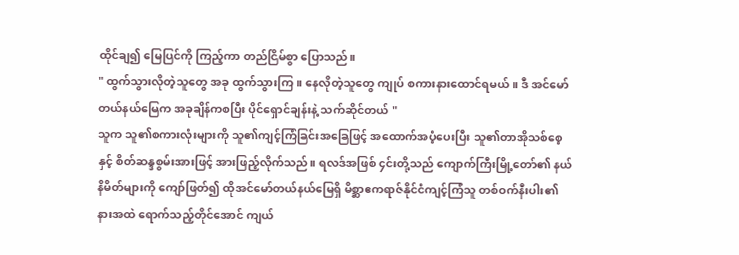ထိုင်ချ၍ မြေပြင်ကို ကြည့်ကာ တည်ငြိမ်စွာ ပြောသည်။
" ထွက်သွားလိုတဲ့သူတွေ အခု ထွက်သွားကြ။ နေလိုတဲ့သူတွေ ကျုပ် စကားနားထောင်ရမယ်။ ဒီ အင်မော်တယ်နယ်မြေက အခုချိန်ကစပြီး ပိုင်ရှောင်ချန်းနဲ့ သက်ဆိုင်တယ် "
သူက သူ၏စကားလုံးများကို သူ၏ကျင့်ကြံခြင်းအခြေဖြင့် အထောက်အပံ့ပေးပြီး သူ၏တာအိုသစ်စေ့နှင့် စိတ်ဆန္ဒစွမ်းအားဖြင့် အားဖြည့်လိုက်သည်။ ရလဒ်အဖြစ် ၄င်းတို့သည် ကျောက်ကြီးမြို့တော်၏ နယ်နိမိတ်များကို ကျော်ဖြတ်၍ ထိုအင်မော်တယ်နယ်မြေရှိ မိစ္ဆာဧကရာဇ်နိုင်ငံကျင့်ကြံသူ တစ်ဝက်နီးပါး၏ နားအထဲ ရောက်သည့်တိုင်အောင် ကျယ်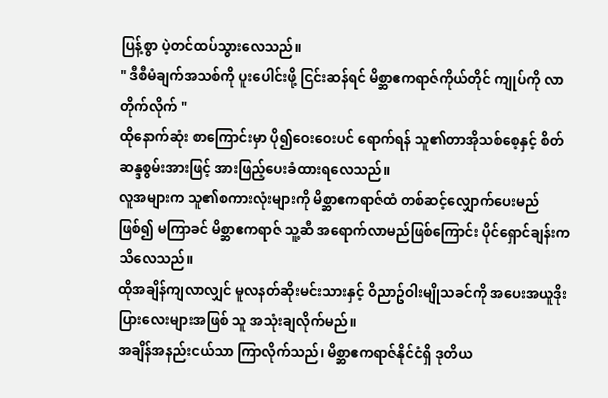ပြန့်စွာ ပဲ့တင်ထပ်သွားလေသည်။
" ဒီစီမံချက်အသစ်ကို ပူးပေါင်းဖို့ ငြင်းဆန်ရင် မိစ္ဆာဧကရာဇ်ကိုယ်တိုင် ကျုပ်ကို လာတိုက်လိုက် "
ထိုနောက်ဆုံး စာကြောင်းမှာ ပို၍ဝေးဝေးပင် ရောက်ရန် သူ၏တာအိုသစ်စေ့နှင့် စိတ်ဆန္ဒစွမ်းအားဖြင့် အားဖြည့်ပေးခံထားရလေသည်။
လူအများက သူ၏စကားလုံးများကို မိစ္ဆာဧကရာဇ်ထံ တစ်ဆင့်လျှောက်ပေးမည်ဖြစ်၍ မကြာခင် မိစ္ဆာဧကရာဇ် သူ့ဆီ အရောက်လာမည်ဖြစ်ကြောင်း ပိုင်ရှောင်ချန်းက သိလေသည်။
ထိုအချိန်ကျလာလျှင် မူလနတ်ဆိုးမင်းသားနှင့် ဝိညာဥ်ဝါးမျိုသခင်ကို အပေးအယူဒိုးပြားလေးများအဖြစ် သူ အသုံးချလိုက်မည်။
အချိန်အနည်းငယ်သာ ကြာလိုက်သည်၊ မိစ္ဆာဧကရာဇ်နိုင်ငံရှိ ဒုတိယ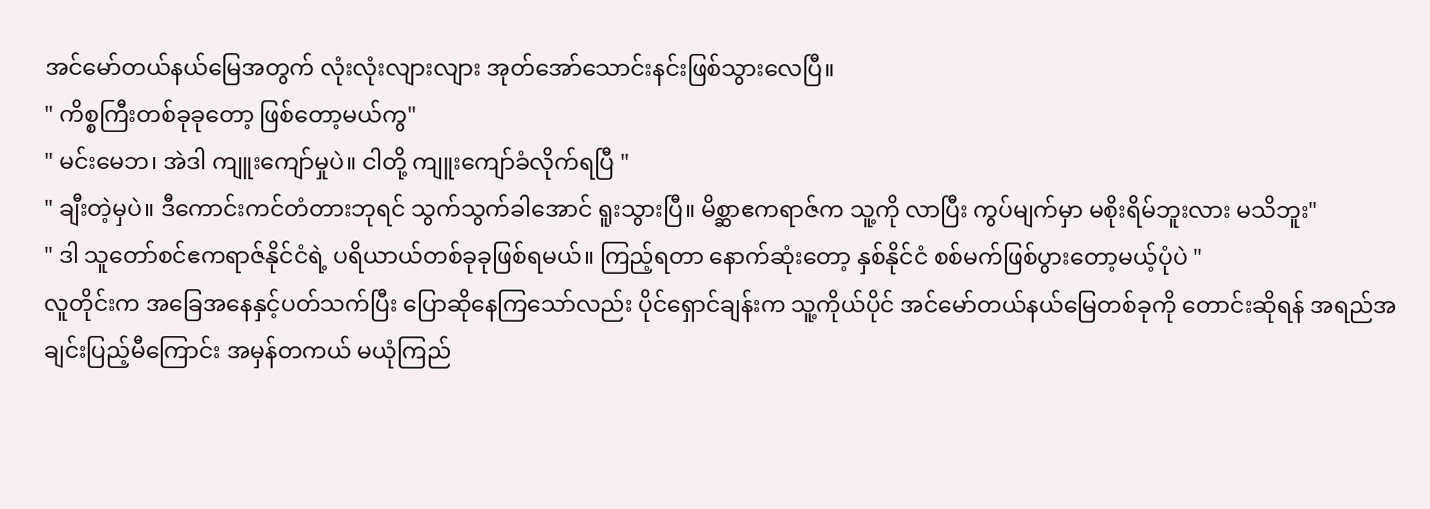အင်မော်တယ်နယ်မြေအတွက် လုံးလုံးလျားလျား အုတ်အော်သောင်းနင်းဖြစ်သွားလေပြီ။
" ကိစ္စကြီးတစ်ခုခုတော့ ဖြစ်တော့မယ်ကွ"
" မင်းမေဘ၊ အဲဒါ ကျူးကျော်မှုပဲ။ ငါတို့ ကျူးကျော်ခံလိုက်ရပြီ "
" ချီးတဲ့မှပဲ။ ဒီကောင်းကင်တံတားဘုရင် သွက်သွက်ခါအောင် ရူးသွားပြီ။ မိစ္ဆာဧကရာဇ်က သူ့ကို လာပြီး ကွပ်မျက်မှာ မစိုးရိမ်ဘူးလား မသိဘူး"
" ဒါ သူတော်စင်ဧကရာဇ်နိုင်ငံရဲ့ ပရိယာယ်တစ်ခုခုဖြစ်ရမယ်။ ကြည့်ရတာ နောက်ဆုံးတော့ နှစ်နိုင်ငံ စစ်မက်ဖြစ်ပွားတော့မယ့်ပုံပဲ "
လူတိုင်းက အခြေအနေနှင့်ပတ်သက်ပြီး ပြောဆိုနေကြသော်လည်း ပိုင်ရှောင်ချန်းက သူ့ကိုယ်ပိုင် အင်မော်တယ်နယ်မြေတစ်ခုကို တောင်းဆိုရန် အရည်အချင်းပြည့်မီကြောင်း အမှန်တကယ် မယုံကြည်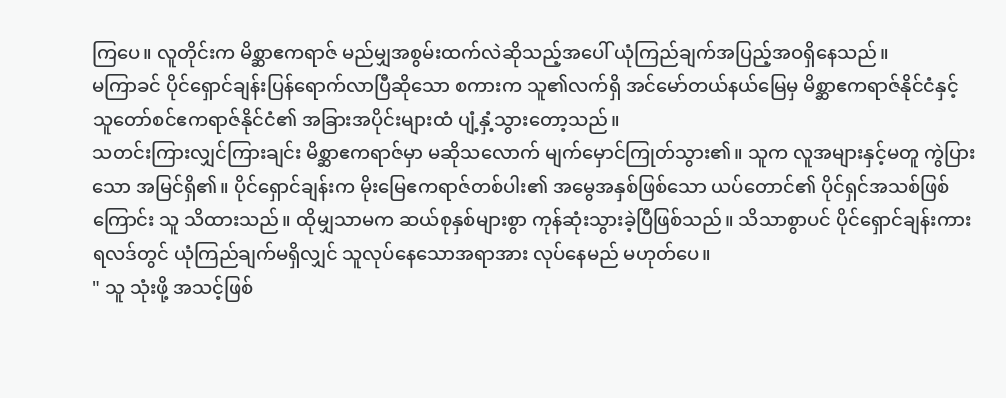ကြပေ။ လူတိုင်းက မိစ္ဆာဧကရာဇ် မည်မျှအစွမ်းထက်လဲဆိုသည့်အပေါ် ယုံကြည်ချက်အပြည့်အဝရှိနေသည်။
မကြာခင် ပိုင်ရှောင်ချန်းပြန်ရောက်လာပြီဆိုသော စကားက သူ၏လက်ရှိ အင်မော်တယ်နယ်မြေမှ မိစ္ဆာဧကရာဇ်နိုင်ငံနှင့် သူတော်စင်ဧကရာဇ်နိုင်ငံ၏ အခြားအပိုင်းများထံ ပျံ့နှံ့သွားတော့သည်။
သတင်းကြားလျှင်ကြားချင်း မိစ္ဆာဧကရာဇ်မှာ မဆိုသလောက် မျက်မှောင်ကြုတ်သွား၏။ သူက လူအများနှင့်မတူ ကွဲပြားသော အမြင်ရှိ၏။ ပိုင်ရှောင်ချန်းက မိုးမြေဧကရာဇ်တစ်ပါး၏ အမွေအနှစ်ဖြစ်သော ယပ်တောင်၏ ပိုင်ရှင်အသစ်ဖြစ်ကြောင်း သူ သိထားသည်။ ထိုမျှသာမက ဆယ်စုနှစ်များစွာ ကုန်ဆုံးသွားခဲ့ပြီဖြစ်သည်။ သိသာစွာပင် ပိုင်ရှောင်ချန်းကား ရလဒ်တွင် ယုံကြည်ချက်မရှိလျှင် သူလုပ်နေသောအရာအား လုပ်နေမည် မဟုတ်ပေ။
" သူ သုံးဖို့ အသင့်ဖြစ်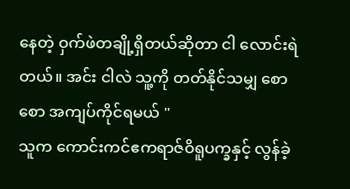နေတဲ့ ဝှက်ဖဲတချို့ရှိတယ်ဆိုတာ ငါ လောင်းရဲတယ်။ အင်း ငါလဲ သူ့ကို တတ်နိုင်သမျှ စောစော အကျပ်ကိုင်ရမယ် "
သူက ကောင်းကင်ဧကရာဇ်ဝိရူပက္ခနှင့် လွန်ခဲ့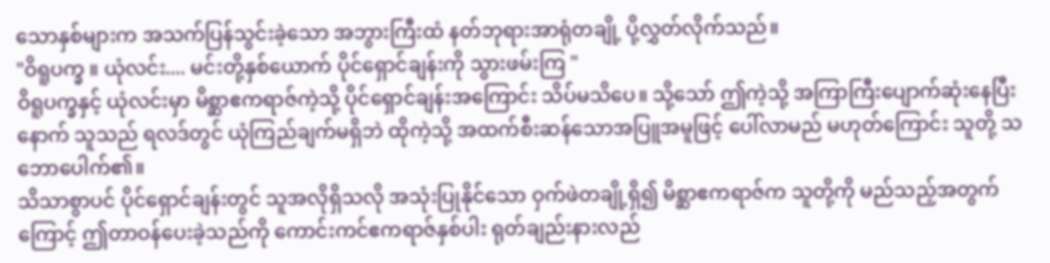သောနှစ်များက အသက်ပြန်သွင်းခဲ့သော အဘွားကြီးထံ နတ်ဘုရားအာရုံတချို့ ပို့လွှတ်လိုက်သည်။
"ဝိရူပက္ခ ။ ယုံလင်း.... မင်းတို့နှစ်ယောက် ပိုင်ရှောင်ချန်းကို သွားဖမ်းကြ "
ဝိရူပက္ခနှင့် ယုံလင်းမှာ မိစ္ဆာဧကရာဇ်ကဲ့သို့ ပိုင်ရှောင်ချန်းအကြောင်း သိပ်မသိပေ။ သို့သော် ဤကဲ့သို့ အကြာကြီးပျောက်ဆုံးနေပြီးနောက် သူသည် ရလဒ်တွင် ယုံကြည်ချက်မရှိဘဲ ထိုကဲ့သို့ အထက်စီးဆန်သောအပြူအမူဖြင့် ပေါ်လာမည် မဟုတ်ကြောင်း သူတို့ သဘောပေါက်၏။
သိသာစွာပင် ပိုင်ရှောင်ချန်းတွင် သူအလိုရှိသလို အသုံးပြုနိုင်သော ဝှက်ဖဲတချို့ရှိ၍ မိစ္ဆာဧကရာဇ်က သူတို့ကို မည်သည့်အတွက်ကြောင့် ဤတာဝန်ပေးခဲ့သည်ကို ကောင်းကင်ဧကရာဇ်နှစ်ပါး ရုတ်ချည်းနားလည်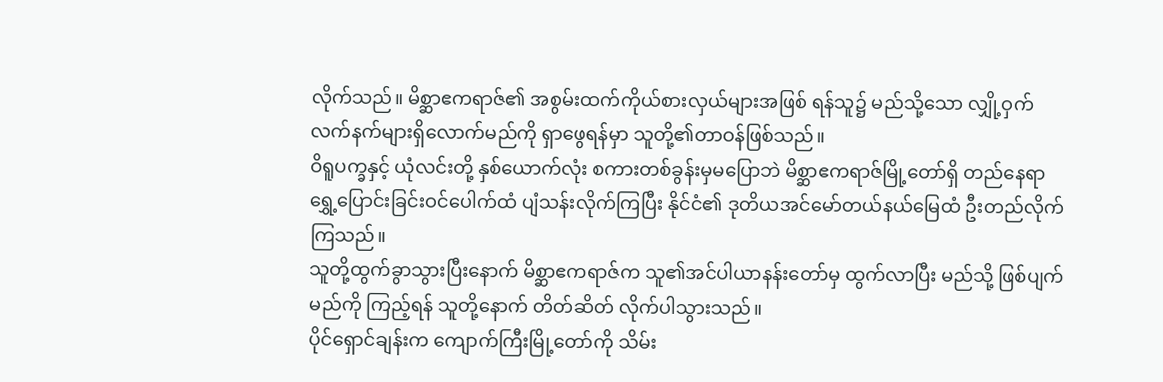လိုက်သည်။ မိစ္ဆာဧကရာဇ်၏ အစွမ်းထက်ကိုယ်စားလှယ်များအဖြစ် ရန်သူ၌ မည်သို့သော လျှို့ဝှက်လက်နက်များရှိလောက်မည်ကို ရှာဖွေရန်မှာ သူတို့၏တာဝန်ဖြစ်သည်။
ဝိရူပက္ခနှင့် ယုံလင်းတို့ နှစ်ယောက်လုံး စကားတစ်ခွန်းမှမပြောဘဲ မိစ္ဆာဧကရာဇ်မြို့တော်ရှိ တည်နေရာရွှေ့ပြောင်းခြင်းဝင်ပေါက်ထံ ပျံသန်းလိုက်ကြပြီး နိုင်ငံ၏ ဒုတိယအင်မော်တယ်နယ်မြေထံ ဦးတည်လိုက်ကြသည်။
သူတို့ထွက်ခွာသွားပြီးနောက် မိစ္ဆာဧကရာဇ်က သူ၏အင်ပါယာနန်းတော်မှ ထွက်လာပြီး မည်သို့ ဖြစ်ပျက်မည်ကို ကြည့်ရန် သူတို့နောက် တိတ်ဆိတ် လိုက်ပါသွားသည်။
ပိုင်ရှောင်ချန်းက ကျောက်ကြီးမြို့တော်ကို သိမ်း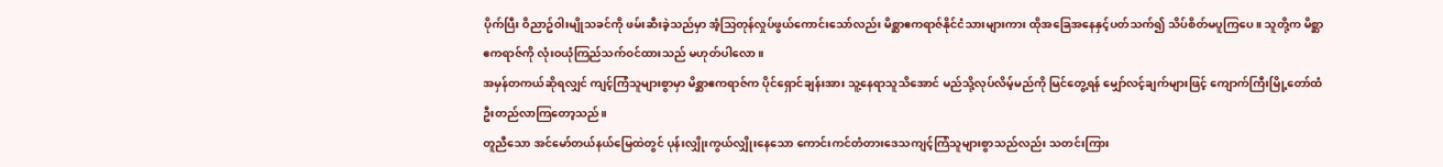ပိုက်ပြီး ဝိညာဥ်ဝါးမျိုသခင်ကို ဖမ်းဆီးခဲ့သည်မှာ အံ့သြတုန်လှုပ်ဖွယ်ကောင်းသော်လည်း မိစ္ဆာဧကရာဇ်နိုင်ငံသားများကား ထိုအခြေအနေနှင့်ပတ်သက်၍ သိပ်စိတ်မပူကြပေ။ သူတို့က မိစ္ဆာဧကရာဇ်ကို လုံးဝယုံကြည်သက်ဝင်ထားသည် မဟုတ်ပါလော။
အမှန်တကယ်ဆိုရလျှင် ကျင့်ကြံသူများစွာမှာ မိစ္ဆာဧကရာဇ်က ပိုင်ရှောင်ချန်းအား သူ့နေရာသူသိအောင် မည်သို့လုပ်လိမ့်မည်ကို မြင်တွေ့ရန် မျှော်လင့်ချက်များဖြင့် ကျောက်ကြီးမြို့တော်ထံ ဦးတည်လာကြတော့သည်။
တူညီသော အင်မော်တယ်နယ်မြေထဲတွင် ပုန်းလျှိုးကွယ်လျှိုးနေသော ကောင်းကင်တံတားဒေသကျင့်ကြံသူများစွာသည်လည်း သတင်းကြား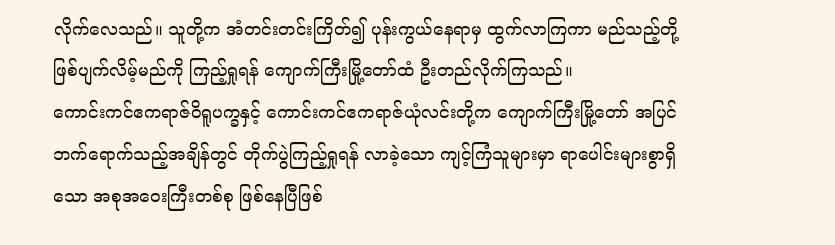လိုက်လေသည်။ သူတို့က အံတင်းတင်းကြိတ်၍ ပုန်းကွယ်နေရာမှ ထွက်လာကြကာ မည်သည့်တို့ဖြစ်ပျက်လိမ့်မည်ကို ကြည့်ရှုရန် ကျောက်ကြီးမြို့တော်ထံ ဦးတည်လိုက်ကြသည်။
ကောင်းကင်ဧကရာဇ်ဝိရူပက္ခနှင့် ကောင်းကင်ဧကရာဇ်ယုံလင်းတို့က ကျောက်ကြီးမြို့တော် အပြင်ဘက်ရောက်သည့်အချိန်တွင် တိုက်ပွဲကြည့်ရှုရန် လာခဲ့သော ကျင့်ကြံသူများမှာ ရာပေါင်းများစွာရှိသော အစုအဝေးကြီးတစ်စု ဖြစ်နေပြီဖြစ်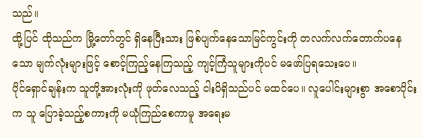သည်။
ထို့ပြင် ထိုသည်က မြို့တော်တွင် ရှိနေပြီးသား ဖြစ်ပျက်နေသောမြင်ကွင်းကို တလက်လက်တောက်ပနေသော မျက်လုံးများဖြင့် စောင့်ကြည့်နေကြသည့် ကျင့်ကြံသူများကိုပင် မဖော်ပြရသေးပေ။
ပိုင်ရှောင်ချန်းက သူတို့အားလုံးကို ဖုတ်လေသည့် ငါးပိရှိသည်ပင် မထင်ပေ။ လူပေါင်းများစွာ အစောပိုင်းက သူ ပြောခဲ့သည့်စကားကို မယုံကြည်စေကာမူ အရေးမ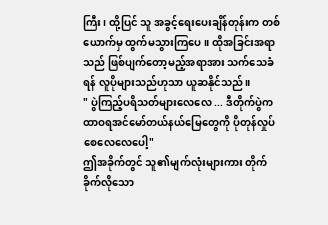ကြီး၊ ထို့ပြင် သူ အခွင့်ရေးပေးချိန်တုန်းက တစ်ယောက်မှ ထွက်မသွားကြပေ။ ထိုအခြင်းအရာသည် ဖြစ်ပျက်တော့မည့်အရာအား သက်သေခံရန် လူပိုများသည်ဟုသာ ယူဆနိုင်သည်။
" ပွဲကြည့်ပရိသတ်များလေလေ ... ဒီတိုက်ပွဲက ထာဝရအင်မော်တယ်နယ်မြေတွေကို ပိုတုန်လှုပ်စေလေလေပေါ့"
ဤအခိုက်တွင် သူ၏မျက်လုံးများကား တိုက်ခိုက်လိုသော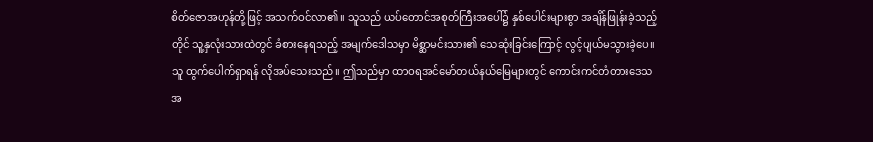စိတ်ဇောအဟုန်တို့ဖြင့် အသက်ဝင်လာ၏။ သူသည် ယပ်တောင်အစုတ်ကြီးအပေါ်၌ နှစ်ပေါင်းများစွာ အချိန်ဖြုန်းခဲ့သည့်တိုင် သူ့နှလုံးသားထဲတွင် ခံစားနေရသည့် အမျက်ဒေါသမှာ မိစ္ဆာမင်းသား၏ သေဆုံးခြင်းကြောင့် လွင့်ပျယ်မသွားခဲ့ပေ။ သူ ထွက်ပေါက်ရှာရန် လိုအပ်သေးသည်။ ဤသည်မှာ ထာဝရအင်မော်တယ်နယ်မြေများတွင် ကောင်းကင်တံတားဒေသအ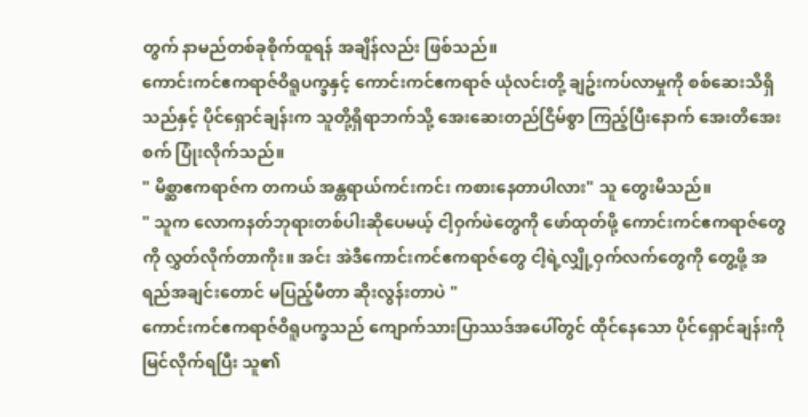တွက် နာမည်တစ်ခုစိုက်ထူရန် အချိန်လည်း ဖြစ်သည်။
ကောင်းကင်ဧကရာဇ်ဝိရူပက္ခနှင့် ကောင်းကင်ဧကရာဇ် ယုံလင်းတို့ ချဥ်းကပ်လာမှုကို စစ်ဆေးသိရှိသည်နှင့် ပိုင်ရှောင်ချန်းက သူတို့ရှိရာဘက်သို့ အေးဆေးတည်ငြိမ်စွာ ကြည့်ပြီးနောက် အေးတိအေးစက် ပြုံးလိုက်သည်။
" မိစ္ဆာဧကရာဇ်က တကယ် အန္တရာယ်ကင်းကင်း ကစားနေတာပါလား" သူ တွေးမိသည်။
" သူက လောကနတ်ဘုရားတစ်ပါးဆိုပေမယ့် ငါ့ဝှက်ဖဲတွေကို ဖော်ထုတ်ဖို့ ကောင်းကင်ဧကရာဇ်တွေကို လွှတ်လိုက်တာကိုး။ အင်း အဲဒီကောင်းကင်ဧကရာဇ်တွေ ငါ့ရဲ့လျှို့ဝှက်လက်တွေကို တွေ့ဖို့ အရည်အချင်းတောင် မပြည့်မီတာ ဆိုးလွန်းတာပဲ "
ကောင်းကင်ဧကရာဇ်ဝိရူပက္ခသည် ကျောက်သားပြာဿဒ်အပေါ်တွင် ထိုင်နေသော ပိုင်ရှောင်ချန်းကို မြင်လိုက်ရပြီး သူ၏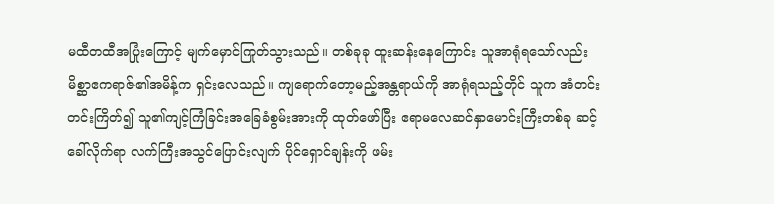မထီတထီအပြုံးကြောင့် မျက်မှောင်ကြုတ်သွားသည်။ တစ်ခုခု ထူးဆန်းနေကြောင်း သူအာရုံရသော်လည်း မိစ္ဆာဧကရာဇ်၏အမိန့်က ရှင်းလေသည်။ ကျရောက်တော့မည့်အန္တရာယ်ကို အာရုံရသည့်တိုင် သူက အံတင်းတင်းကြိတ်၍ သူ၏ကျင့်ကြံခြင်းအခြေခံစွမ်းအားကို ထုတ်ဖော်ပြီး ဧရာမလေဆင်နှာမောင်းကြီးတစ်ခု ဆင့်ခေါ်လိုက်ရာ လက်ကြီးအသွင်ပြောင်းလျက် ပိုင်ရှောင်ချန်းကို ဖမ်း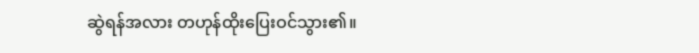ဆွဲရန်အလား တဟုန်ထိုးပြေးဝင်သွား၏။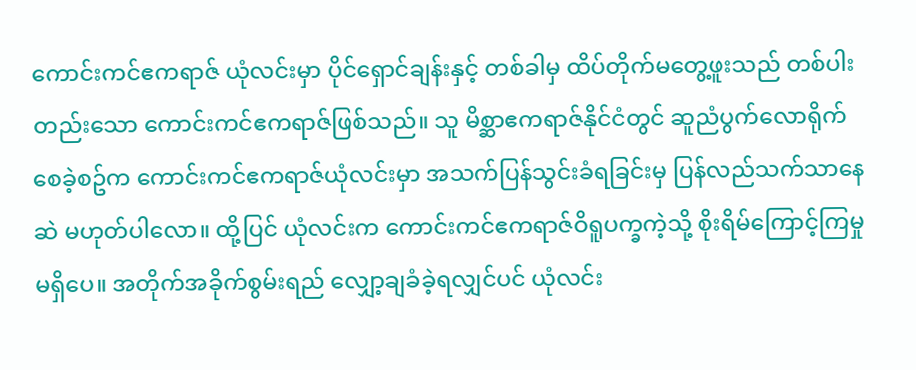ကောင်းကင်ဧကရာဇ် ယုံလင်းမှာ ပိုင်ရှောင်ချန်းနှင့် တစ်ခါမှ ထိပ်တိုက်မတွေ့ဖူးသည် တစ်ပါးတည်းသော ကောင်းကင်ဧကရာဇ်ဖြစ်သည်။ သူ မိစ္ဆာဧကရာဇ်နိုင်ငံတွင် ဆူညံပွက်လောရိုက်စေခဲ့စဥ်က ကောင်းကင်ဧကရာဇ်ယုံလင်းမှာ အသက်ပြန်သွင်းခံရခြင်းမှ ပြန်လည်သက်သာနေဆဲ မဟုတ်ပါလော။ ထို့ပြင် ယုံလင်းက ကောင်းကင်ဧကရာဇ်ဝိရူပက္ခကဲ့သို့ စိုးရိမ်ကြောင့်ကြမှုမရှိပေ။ အတိုက်အခိုက်စွမ်းရည် လျှော့ချခံခဲ့ရလျှင်ပင် ယုံလင်း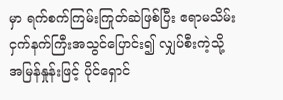မှာ ရက်စက်ကြမ်းကြုတ်ဆဲဖြစ်ပြီး ဧရာမသိမ်းငှက်နက်ကြီးအသွင်ပြောင်း၍ လျှပ်စီးကဲ့သို့ အမြန်နှုန်းဖြင့် ပိုင်ရှောင်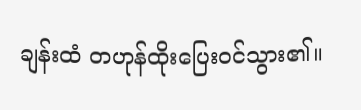ချန်းထံ တဟုန်ထိုးပြေးဝင်သွား၏။